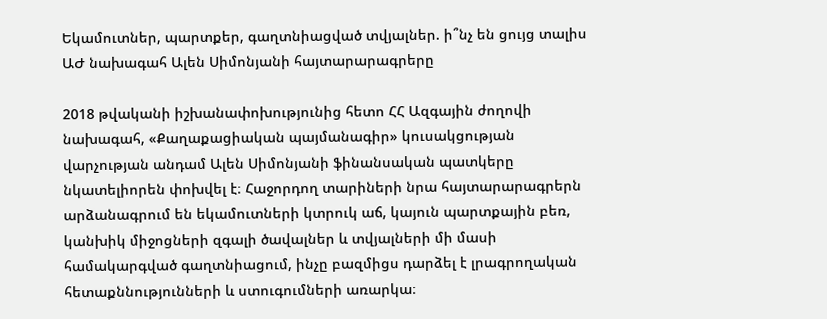Եկամուտներ, պարտքեր, գաղտնիացված տվյալներ. ի՞նչ են ցույց տալիս ԱԺ նախագահ Ալեն Սիմոնյանի հայտարարագրերը

2018 թվականի իշխանափոխությունից հետո ՀՀ Ազգային ժողովի նախագահ, «Քաղաքացիական պայմանագիր» կուսակցության վարչության անդամ Ալեն Սիմոնյանի ֆինանսական պատկերը նկատելիորեն փոխվել է։ Հաջորդող տարիների նրա հայտարարագրերն արձանագրում են եկամուտների կտրուկ աճ, կայուն պարտքային բեռ, կանխիկ միջոցների զգալի ծավալներ և տվյալների մի մասի համակարգված գաղտնիացում, ինչը բազմիցս դարձել է լրագրողական հետաքննությունների և ստուգումների առարկա։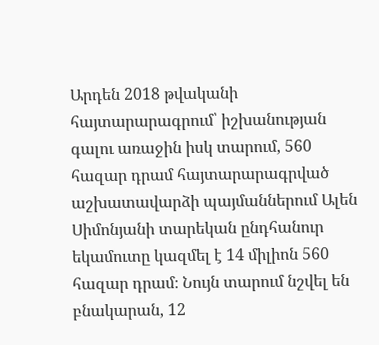Արդեն 2018 թվականի հայտարարագրում՝ իշխանության գալու առաջին իսկ տարում, 560 հազար դրամ հայտարարագրված աշխատավարձի պայմաններում Ալեն Սիմոնյանի տարեկան ընդհանուր եկամուտը կազմել է 14 միլիոն 560 հազար դրամ։ Նույն տարում նշվել են բնակարան, 12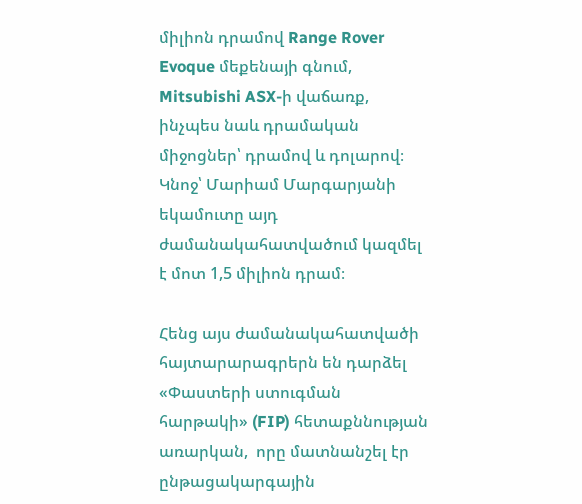միլիոն դրամով Range Rover Evoque մեքենայի գնում, Mitsubishi ASX-ի վաճառք, ինչպես նաև դրամական միջոցներ՝ դրամով և դոլարով։ Կնոջ՝ Մարիամ Մարգարյանի եկամուտը այդ ժամանակահատվածում կազմել է մոտ 1,5 միլիոն դրամ։

Հենց այս ժամանակահատվածի հայտարարագրերն են դարձել «Փաստերի ստուգման հարթակի» (FIP) հետաքննության առարկան,  որը մատնանշել էր ընթացակարգային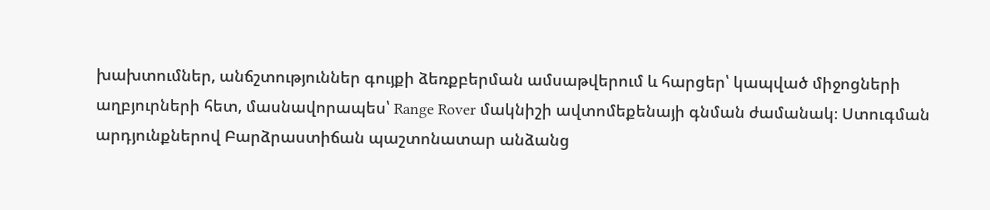խախտումներ, անճշտություններ գույքի ձեռքբերման ամսաթվերում և հարցեր՝ կապված միջոցների աղբյուրների հետ, մասնավորապես՝ Range Rover մակնիշի ավտոմեքենայի գնման ժամանակ։ Ստուգման արդյունքներով Բարձրաստիճան պաշտոնատար անձանց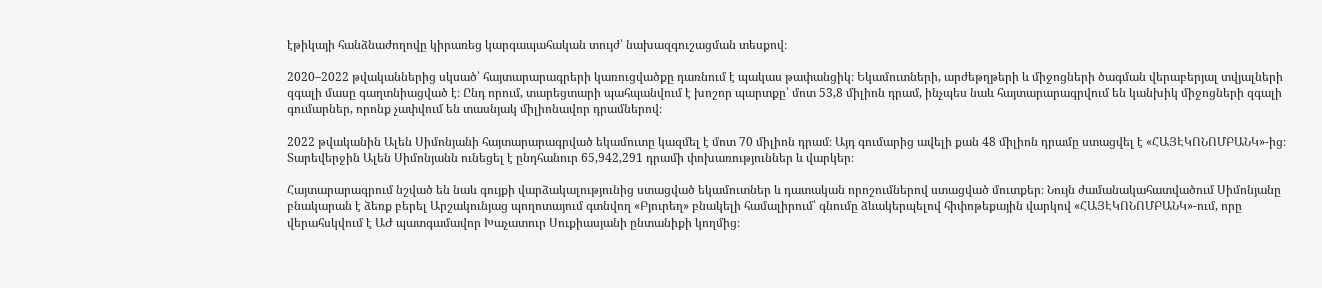էթիկայի հանձնաժողովը կիրառեց կարգապահական տույժ՝ նախազգուշացման տեսքով։

2020–2022 թվականներից սկսած՝ հայտարարագրերի կառուցվածքը դառնում է պակաս թափանցիկ։ Եկամուտների, արժեթղթերի և միջոցների ծագման վերաբերյալ տվյալների զգալի մասը գաղտնիացված է։ Ընդ որում, տարեցտարի պահպանվում է խոշոր պարտքը՝ մոտ 53,8 միլիոն դրամ, ինչպես նաև հայտարարագրվում են կանխիկ միջոցների զգալի գումարներ, որոնք չափվում են տասնյակ միլիոնավոր դրամներով։

2022 թվականին Ալեն Սիմոնյանի հայտարարագրված եկամուտը կազմել է մոտ 70 միլիոն դրամ։ Այդ գումարից ավելի քան 48 միլիոն դրամը ստացվել է «ՀԱՅԷԿՈՆՈՄԲԱՆԿ»-ից։ Տարեվերջին Ալեն Սիմոնյանն ունեցել է ընդհանուր 65,942,291 դրամի փոխառություններ և վարկեր։

Հայտարարագրում նշված են նաև գույքի վարձակալությունից ստացված եկամուտներ և դատական որոշումներով ստացված մուտքեր։ Նույն ժամանակահատվածում Սիմոնյանը բնակարան է ձեռք բերել Արշակունյաց պողոտայում գտնվող «Բյուրեղ» բնակելի համալիրում՝ գնումը ձևակերպելով հիփոթեքային վարկով «ՀԱՅԷԿՈՆՈՄԲԱՆԿ»-ում, որը վերահսկվում է ԱԺ պատգամավոր Խաչատուր Սուքիասյանի ընտանիքի կողմից։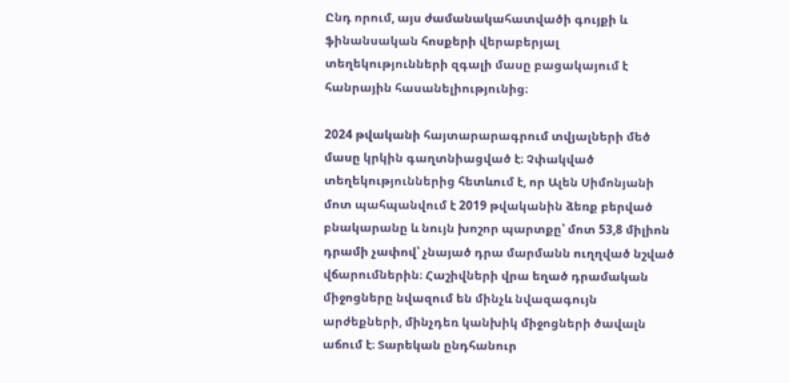Ընդ որում, այս ժամանակահատվածի գույքի և ֆինանսական հոսքերի վերաբերյալ տեղեկությունների զգալի մասը բացակայում է հանրային հասանելիությունից։

2024 թվականի հայտարարագրում տվյալների մեծ մասը կրկին գաղտնիացված է։ Չփակված տեղեկություններից հետևում է, որ Ալեն Սիմոնյանի մոտ պահպանվում է 2019 թվականին ձեռք բերված բնակարանը և նույն խոշոր պարտքը՝ մոտ 53,8 միլիոն դրամի չափով՝ չնայած դրա մարմանն ուղղված նշված վճարումներին։ Հաշիվների վրա եղած դրամական միջոցները նվազում են մինչև նվազագույն արժեքների, մինչդեռ կանխիկ միջոցների ծավալն աճում է։ Տարեկան ընդհանուր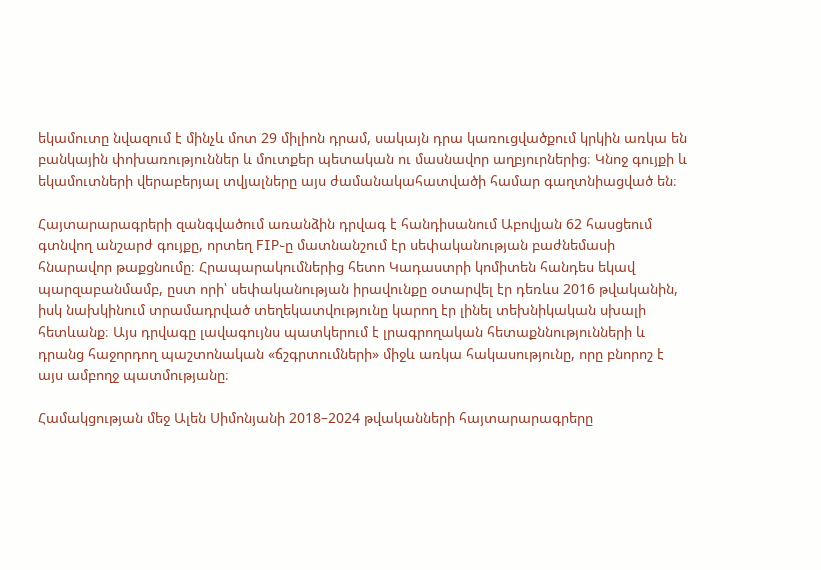եկամուտը նվազում է մինչև մոտ 29 միլիոն դրամ, սակայն դրա կառուցվածքում կրկին առկա են բանկային փոխառություններ և մուտքեր պետական ու մասնավոր աղբյուրներից։ Կնոջ գույքի և եկամուտների վերաբերյալ տվյալները այս ժամանակահատվածի համար գաղտնիացված են։

Հայտարարագրերի զանգվածում առանձին դրվագ է հանդիսանում Աբովյան 62 հասցեում գտնվող անշարժ գույքը, որտեղ FIP֊ը մատնանշում էր սեփականության բաժնեմասի հնարավոր թաքցնումը։ Հրապարակումներից հետո Կադաստրի կոմիտեն հանդես եկավ պարզաբանմամբ, ըստ որի՝ սեփականության իրավունքը օտարվել էր դեռևս 2016 թվականին, իսկ նախկինում տրամադրված տեղեկատվությունը կարող էր լինել տեխնիկական սխալի հետևանք։ Այս դրվագը լավագույնս պատկերում է լրագրողական հետաքննությունների և դրանց հաջորդող պաշտոնական «ճշգրտումների» միջև առկա հակասությունը, որը բնորոշ է այս ամբողջ պատմությանը։

Համակցության մեջ Ալեն Սիմոնյանի 2018–2024 թվականների հայտարարագրերը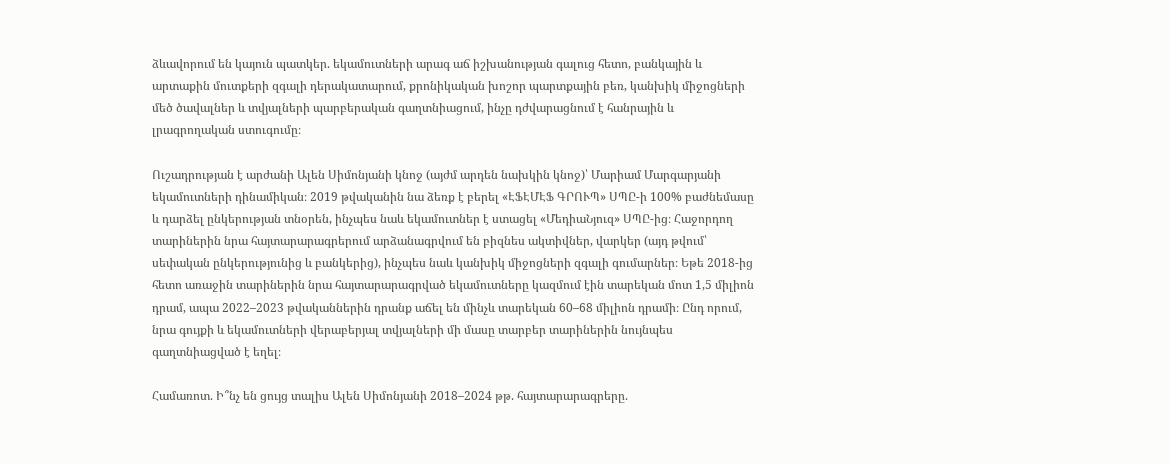ձևավորում են կայուն պատկեր. եկամուտների արագ աճ իշխանության գալուց հետո, բանկային և արտաքին մուտքերի զգալի դերակատարում, քրոնիկական խոշոր պարտքային բեռ, կանխիկ միջոցների մեծ ծավալներ և տվյալների պարբերական գաղտնիացում, ինչը դժվարացնում է հանրային և լրագրողական ստուգումը։

Ուշադրության է արժանի Ալեն Սիմոնյանի կնոջ (այժմ արդեն նախկին կնոջ)՝ Մարիամ Մարգարյանի եկամուտների դինամիկան։ 2019 թվականին նա ձեռք է բերել «ԷՖԷՄԷՖ ԳՐՈՒՊ» ՍՊԸ-ի 100% բաժնեմասը և դարձել ընկերության տնօրեն, ինչպես նաև եկամուտներ է ստացել «ՄեդիաՆյուզ» ՍՊԸ-ից։ Հաջորդող տարիներին նրա հայտարարագրերում արձանագրվում են բիզնես ակտիվներ, վարկեր (այդ թվում՝ սեփական ընկերությունից և բանկերից), ինչպես նաև կանխիկ միջոցների զգալի գումարներ։ Եթե 2018-ից հետո առաջին տարիներին նրա հայտարարագրված եկամուտները կազմում էին տարեկան մոտ 1,5 միլիոն դրամ, ապա 2022–2023 թվականներին դրանք աճել են մինչև տարեկան 60–68 միլիոն դրամի։ Ընդ որում, նրա գույքի և եկամուտների վերաբերյալ տվյալների մի մասը տարբեր տարիներին նույնպես գաղտնիացված է եղել։

Համառոտ. Ի՞նչ են ցույց տալիս Ալեն Սիմոնյանի 2018–2024 թթ. հայտարարագրերը.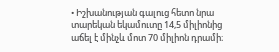• Իշխանության գալուց հետո նրա տարեկան եկամուտը 14,5 միլիոնից աճել է մինչև մոտ 70 միլիոն դրամի։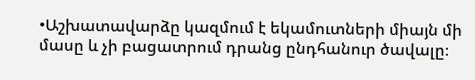•Աշխատավարձը կազմում է եկամուտների միայն մի մասը և չի բացատրում դրանց ընդհանուր ծավալը։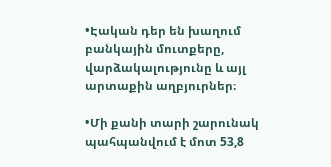•Էական դեր են խաղում բանկային մուտքերը, վարձակալությունը և այլ արտաքին աղբյուրներ։

•Մի քանի տարի շարունակ պահպանվում է մոտ 53,8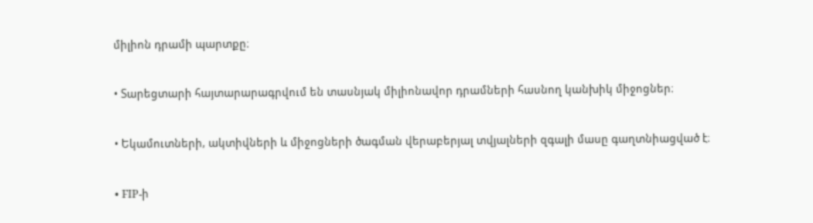միլիոն դրամի պարտքը։

• Տարեցտարի հայտարարագրվում են տասնյակ միլիոնավոր դրամների հասնող կանխիկ միջոցներ։

• Եկամուտների, ակտիվների և միջոցների ծագման վերաբերյալ տվյալների զգալի մասը գաղտնիացված է։

• FIP-ի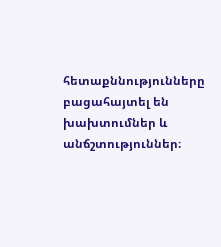հետաքննությունները բացահայտել են խախտումներ և անճշտություններ։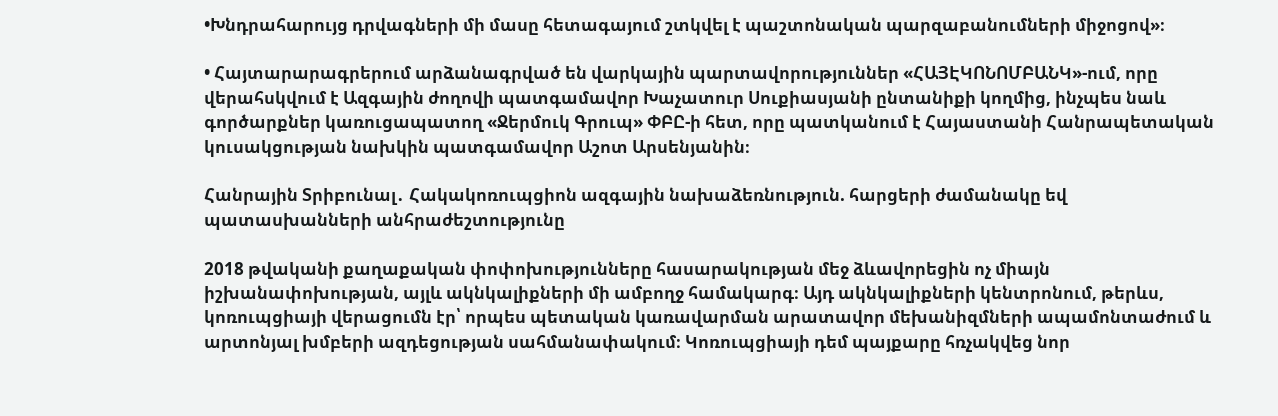•Խնդրահարույց դրվագների մի մասը հետագայում շտկվել է պաշտոնական պարզաբանումների միջոցով»։

• Հայտարարագրերում արձանագրված են վարկային պարտավորություններ «ՀԱՅԷԿՈՆՈՄԲԱՆԿ»-ում, որը վերահսկվում է Ազգային ժողովի պատգամավոր Խաչատուր Սուքիասյանի ընտանիքի կողմից, ինչպես նաև գործարքներ կառուցապատող «Ջերմուկ Գրուպ» ՓԲԸ-ի հետ, որը պատկանում է Հայաստանի Հանրապետական կուսակցության նախկին պատգամավոր Աշոտ Արսենյանին։

Հանրային Տրիբունալ․ Հակակոռուպցիոն ազգային նախաձեռնություն. հարցերի ժամանակը եվ պատասխանների անհրաժեշտությունը

2018 թվականի քաղաքական փոփոխությունները հասարակության մեջ ձևավորեցին ոչ միայն իշխանափոխության, այլև ակնկալիքների մի ամբողջ համակարգ։ Այդ ակնկալիքների կենտրոնում, թերևս, կոռուպցիայի վերացումն էր՝ որպես պետական կառավարման արատավոր մեխանիզմների ապամոնտաժում և արտոնյալ խմբերի ազդեցության սահմանափակում։ Կոռուպցիայի դեմ պայքարը հռչակվեց նոր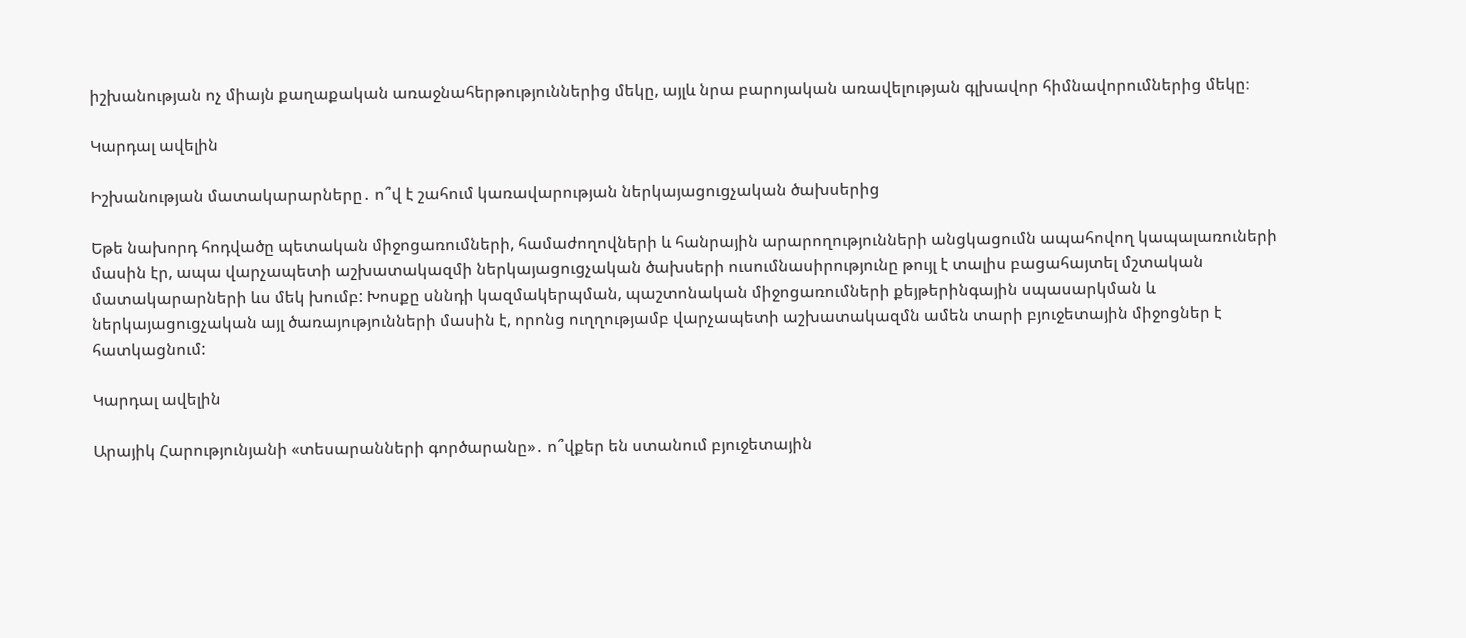իշխանության ոչ միայն քաղաքական առաջնահերթություններից մեկը, այլև նրա բարոյական առավելության գլխավոր հիմնավորումներից մեկը։

Կարդալ ավելին

Իշխանության մատակարարները․ ո՞վ է շահում կառավարության ներկայացուցչական ծախսերից

Եթե նախորդ հոդվածը պետական միջոցառումների, համաժողովների և հանրային արարողությունների անցկացումն ապահովող կապալառուների մասին էր, ապա վարչապետի աշխատակազմի ներկայացուցչական ծախսերի ուսումնասիրությունը թույլ է տալիս բացահայտել մշտական մատակարարների ևս մեկ խումբ: Խոսքը սննդի կազմակերպման, պաշտոնական միջոցառումների քեյթերինգային սպասարկման և ներկայացուցչական այլ ծառայությունների մասին է, որոնց ուղղությամբ վարչապետի աշխատակազմն ամեն տարի բյուջետային միջոցներ է հատկացնում:

Կարդալ ավելին

Արայիկ Հարությունյանի «տեսարանների գործարանը»․ ո՞վքեր են ստանում բյուջետային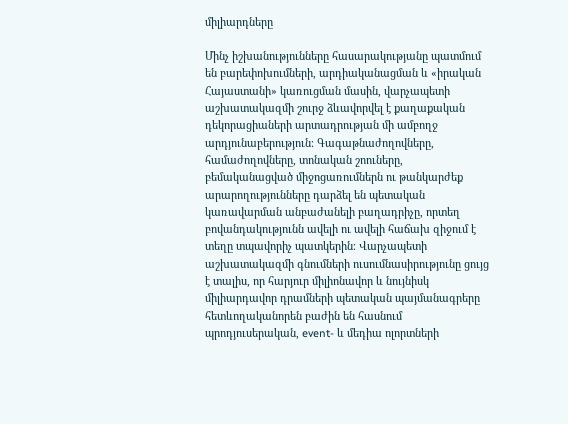միլիարդները

Մինչ իշխանությունները հասարակությանը պատմում են բարեփոխումների, արդիականացման և «իրական Հայաստանի» կառուցման մասին, վարչապետի աշխատակազմի շուրջ ձևավորվել է քաղաքական դեկորացիաների արտադրության մի ամբողջ արդյունաբերություն։ Գագաթնաժողովները, համաժողովները, տոնական շոուները, բեմականացված միջոցառումներն ու թանկարժեք արարողությունները դարձել են պետական կառավարման անբաժանելի բաղադրիչը, որտեղ բովանդակությունն ավելի ու ավելի հաճախ զիջում է տեղը տպավորիչ պատկերին։ Վարչապետի աշխատակազմի գնումների ուսումնասիրությունը ցույց է տալիս, որ հարյուր միլիոնավոր և նույնիսկ միլիարդավոր դրամների պետական պայմանագրերը հետևողականորեն բաժին են հասնում պրոդյուսերական, event- և մեդիա ոլորտների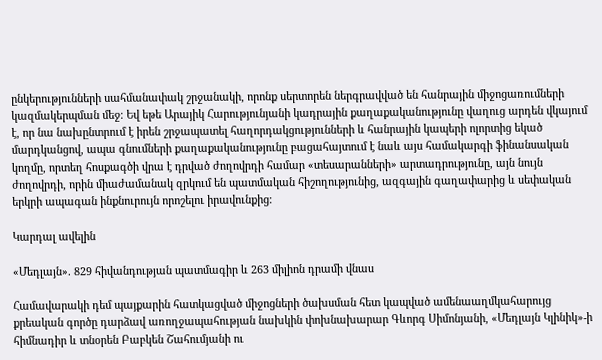ընկերությունների սահմանափակ շրջանակի, որոնք սերտորեն ներգրավված են հանրային միջոցառումների կազմակերպման մեջ։ Եվ եթե Արայիկ Հարությունյանի կադրային քաղաքականությունը վաղուց արդեն վկայում է, որ նա նախընտրում է իրեն շրջապատել հաղորդակցությունների և հանրային կապերի ոլորտից եկած մարդկանցով, ապա գնումների քաղաքականությունը բացահայտում է նաև այս համակարգի ֆինանսական կողմը, որտեղ հոսքագծի վրա է դրված ժողովրդի համար «տեսարանների» արտադրությունը, այն նույն ժողովրդի, որին միաժամանակ զրկում են պատմական հիշողությունից, ազգային գաղափարից և սեփական երկրի ապագան ինքնուրույն որոշելու իրավունքից։

Կարդալ ավելին

«Մեդլայն». 829 հիվանդության պատմագիր և 263 միլիոն դրամի վնաս

Համավարակի դեմ պայքարին հատկացված միջոցների ծախսման հետ կապված ամենաաղմկահարույց քրեական գործը դարձավ առողջապահության նախկին փոխնախարար Գևորգ Սիմոնյանի, «Մեդլայն Կլինիկ»-ի հիմնադիր և տնօրեն Բաբկեն Շահումյանի ու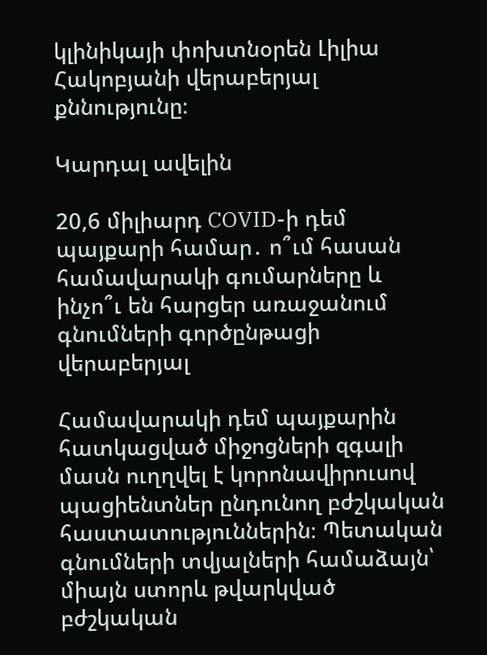կլինիկայի փոխտնօրեն Լիլիա Հակոբյանի վերաբերյալ քննությունը։

Կարդալ ավելին

20,6 միլիարդ COVID-ի դեմ պայքարի համար․ ո՞ւմ հասան համավարակի գումարները և ինչո՞ւ են հարցեր առաջանում գնումների գործընթացի վերաբերյալ

Համավարակի դեմ պայքարին հատկացված միջոցների զգալի մասն ուղղվել է կորոնավիրուսով պացիենտներ ընդունող բժշկական հաստատություններին։ Պետական գնումների տվյալների համաձայն՝ միայն ստորև թվարկված բժշկական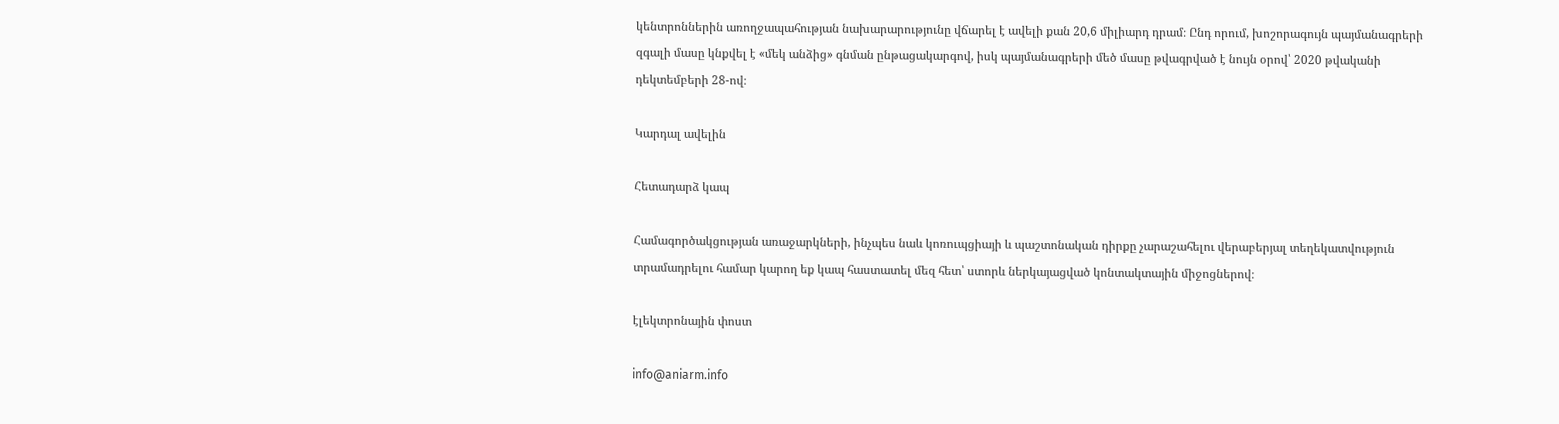կենտրոններին առողջապահության նախարարությունը վճարել է ավելի քան 20,6 միլիարդ դրամ։ Ընդ որում, խոշորագույն պայմանագրերի զգալի մասը կնքվել է «մեկ անձից» գնման ընթացակարգով, իսկ պայմանագրերի մեծ մասը թվագրված է նույն օրով՝ 2020 թվականի դեկտեմբերի 28-ով։

Կարդալ ավելին

Հետադարձ կապ

Համագործակցության առաջարկների, ինչպես նաև կոռուպցիայի և պաշտոնական դիրքը չարաշահելու վերաբերյալ տեղեկատվություն տրամադրելու համար կարող եք կապ հաստատել մեզ հետ՝ ստորև ներկայացված կոնտակտային միջոցներով։

էլեկտրոնային փոստ

info@aniarm.info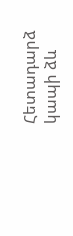Հետադարձ կապի ձև